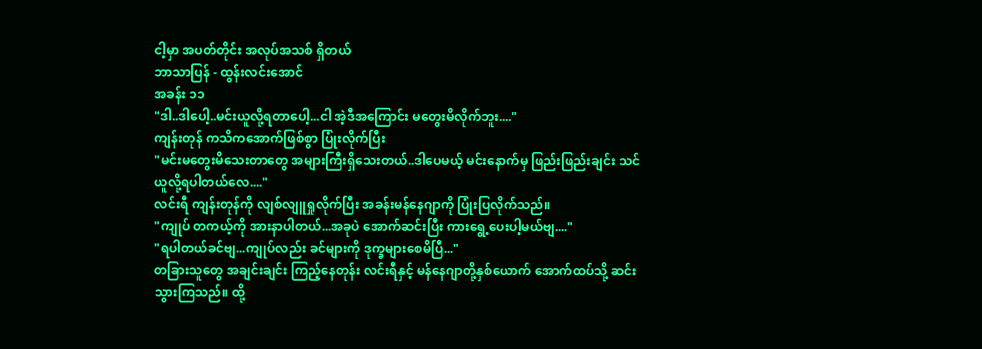ငါ့မှာ အပတ်တိုင်း အလုပ်အသစ် ရှိတယ်
ဘာသာပြန် - ထွန်းလင်းအောင်
အခန်း ၁၁
"ဒါ..ဒါပေါ့..မင်းယူလို့ရတာပေါ့...ငါ အဲ့ဒီအကြောင်း မတွေးမိလိုက်ဘူး...."
ကျန်းတုန် ကသိကအောက်ဖြစ်စွာ ပြုံးလိုက်ပြီး
"မင်းမတွေးမိသေးတာတွေ အများကြီးရှိသေးတယ်..ဒါပေမယ့် မင်းနောက်မှ ဖြည်းဖြည်းချင်း သင်ယူလို့ရပါတယ်လေ...."
လင်းရီ ကျန်းတုန်ကို လျစ်လျူရှုလိုက်ပြီး အခန်းမန်နေဂျာကို ပြုံးပြလိုက်သည်။
"ကျုပ် တကယ့်ကို အားနာပါတယ်...အခုပဲ အောက်ဆင်းပြီး ကားရွေ့ပေးပါ့မယ်ဗျ...."
"ရပါတယ်ခင်ဗျ...ကျုပ်လည်း ခင်များကို ဒုက္ခများစေမိပြီ..."
တခြားသူတွေ အချင်းချင်း ကြည့်နေတုန်း လင်းရီနှင့် မန်နေဂျာတို့နှစ်ယောက် အောက်ထပ်သို့ ဆင်းသွားကြသည်။ ထို့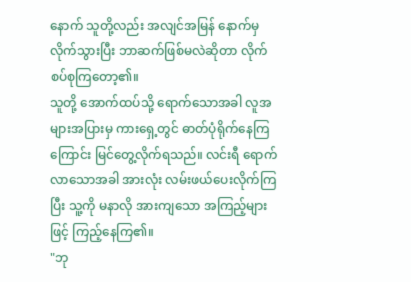နောက် သူတို့လည်း အလျင်အမြန် နောက်မှလိုက်သွားပြီး ဘာဆက်ဖြစ်မလဲဆိုတာ လိုက်စပ်စုကြတော့၏။
သူတို့ အောက်ထပ်သို့ ရောက်သောအခါ လူအများအပြားမှ ကားရှေ့တွင် ဓာတ်ပုံရိုက်နေကြကြောင်း မြင်တွေ့လိုက်ရသည်။ လင်းရီ ရောက်လာသောအခါ အားလုံး လမ်းဖယ်ပေးလိုက်ကြပြီး သူ့ကို မနာလို အားကျသော အကြည့်များဖြင့် ကြည့်နေကြ၏။
"ဘု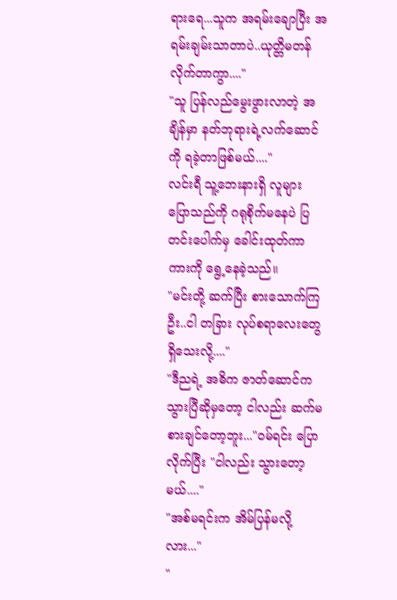ရားရေ...သူက အရမ်းချောပြီး အရမ်းချမ်းသာတာပဲ..ယုတ္တိမတန်လိုက်တာကွာ...."
"သူ ပြန်လည်မွေးဖွားလာတဲ့ အချိန်မှာ နတ်ဘုရားရဲ့လက်ဆောင်ကို ရခဲ့တာဖြစ်မယ်...."
လင်းရီ သူ့ဘေးနားရှိ လူများ ပြောသည်ကို ဂရုစိုက်မနေပဲ ပြတင်းပေါက်မှ ခေါင်းထုတ်ကာ ကားကို ရွေ့နေခဲ့သည်။
"မင်းတို့ ဆက်ပြီး စားသောက်ကြဦး..ငါ တခြား လုပ်စရာလေးတွေ ရှိသေးလို့...."
"ဒီညရဲ့ အဓိက ဇာတ်ဆောင်က သွားပြီဆိုမှတော့ ငါလည်း ဆက်မစားချင်တော့ဘူး..."၀မ်ရင်း ပြောလိုက်ပြီး "ငါလည်း သွားတော့မယ်...."
"အစ်မရင်းက အိမ်ပြန်မလို့လား..."
"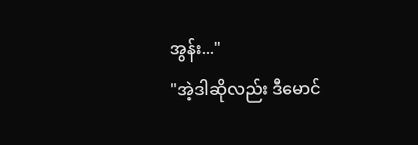အွန်း..."
"အဲ့ဒါဆိုလည်း ဒီမောင်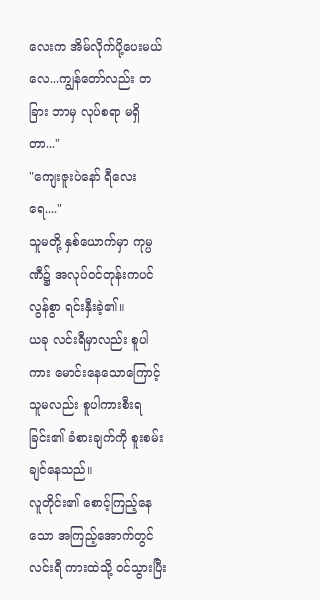လေးက အိမ်လိုက်ပို့ပေးမယ်လေ...ကျွန်တော်လည်း တခြား ဘာမှ လုပ်စရာ မရှိတာ..."
"ကျေးဇူးပဲနော် ရီလေးရေ...."
သူမတို့ နှစ်ယောက်မှာ ကုမ္ပဏီ၌ အလုပ်၀င်တုန်းကပင် လွန်စွာ ရင်းနှီးခဲ့၏။
ယခု လင်းရီမှာလည်း စူပါကား မောင်းနေသောကြောင့် သူမလည်း စူပါကားစီးရခြင်း၏ ခံစားချက်ကို စူးစမ်းချင်နေသည်။
လူတိုင်း၏ စောင့်ကြည့်နေသော အကြည့်အောက်တွင် လင်းရီ ကားထဲသို့ ၀င်သွားပြီး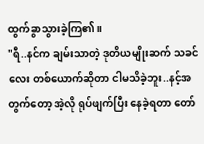ထွက်ခွာသွားခဲ့ကြ၏။
"ရီ..နင်က ချမ်းသာတဲ့ ဒုတိယမျိုးဆက် သခင်လေး တစ်ယောက်ဆိုတာ ငါမသိခဲ့ဘူး..နင့်အတွက်တော့ အဲ့လို ရုပ်ဖျက်ပြီး နေခဲ့ရတာ တော်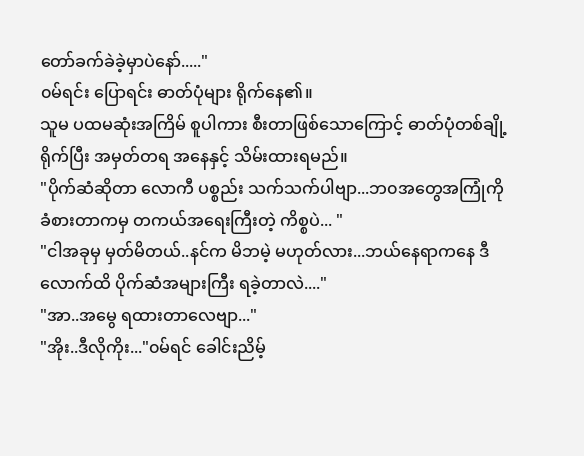တော်ခက်ခဲခဲ့မှာပဲနော်....."
၀မ်ရင်း ပြောရင်း ဓာတ်ပုံများ ရိုက်နေ၏။
သူမ ပထမဆုံးအကြိမ် စူပါကား စီးတာဖြစ်သောကြောင့် ဓာတ်ပုံတစ်ချို့ ရိုက်ပြီး အမှတ်တရ အနေနှင့် သိမ်းထားရမည်။
"ပိုက်ဆံဆိုတာ လောကီ ပစ္စည်း သက်သက်ပါဗျာ...ဘ၀အတွေအကြုံကို ခံစားတာကမှ တကယ်အရေးကြီးတဲ့ ကိစ္စပဲ... "
"ငါအခုမှ မှတ်မိတယ်..နင်က မိဘမဲ့ မဟုတ်လား...ဘယ်နေရာကနေ ဒီလောက်ထိ ပိုက်ဆံအများကြီး ရခဲ့တာလဲ...."
"အာ..အမွေ ရထားတာလေဗျာ..."
"အိုး..ဒီလိုကိုး..."၀မ်ရင် ခေါင်းညိမ့်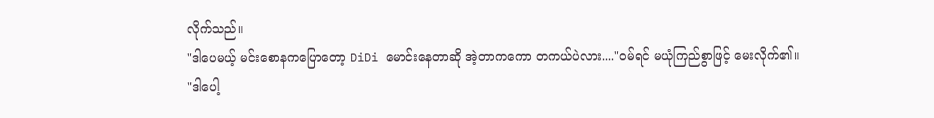လိုက်သည်။
"ဒါပေမယ့် မင်းစောနကပြောတော့ DiDi မောင်းနေတာဆို အဲ့တာကကော တကယ်ပဲလား...."၀မ်ရင် မယုံကြည်စွာဖြင့် မေးလိုက်၏။
"ဒါပေါ့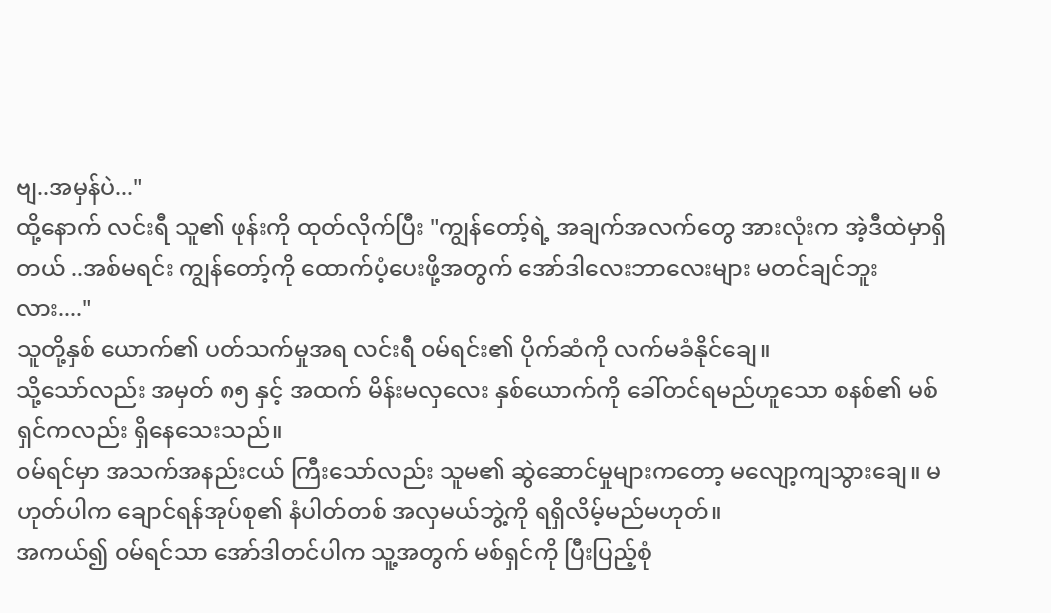ဗျ..အမှန်ပဲ..."
ထို့နောက် လင်းရီ သူ၏ ဖုန်းကို ထုတ်လိုက်ပြီး "ကျွန်တော့်ရဲ့ အချက်အလက်တွေ အားလုံးက အဲ့ဒီထဲမှာရှိတယ် ..အစ်မရင်း ကျွန်တော့်ကို ထောက်ပံ့ပေးဖို့အတွက် အော်ဒါလေးဘာလေးများ မတင်ချင်ဘူးလား...."
သူတို့နှစ် ယောက်၏ ပတ်သက်မှုအရ လင်းရီ ၀မ်ရင်း၏ ပိုက်ဆံကို လက်မခံနိုင်ချေ။
သို့သော်လည်း အမှတ် ၈၅ နှင့် အထက် မိန်းမလှလေး နှစ်ယောက်ကို ခေါ်တင်ရမည်ဟူသော စနစ်၏ မစ်ရှင်ကလည်း ရှိနေသေးသည်။
၀မ်ရင်မှာ အသက်အနည်းငယ် ကြီးသော်လည်း သူမ၏ ဆွဲဆောင်မှုများကတော့ မလျော့ကျသွားချေ။ မဟုတ်ပါက ချောင်ရန်အုပ်စု၏ နံပါတ်တစ် အလှမယ်ဘွဲ့ကို ရရှိလိမ့်မည်မဟုတ်။
အကယ်၍ ၀မ်ရင်သာ အော်ဒါတင်ပါက သူ့အတွက် မစ်ရှင်ကို ပြီးပြည့်စုံ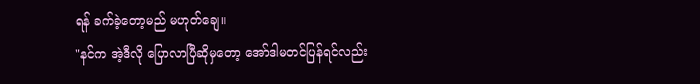ရန် ခက်ခဲ့တော့မည် မဟုတ်ချေ။
"နင်က အဲ့ဒီလို ပြောလာပြီဆိုမှတော့ အော်ဒါမတင်ပြန်ရင်လည်း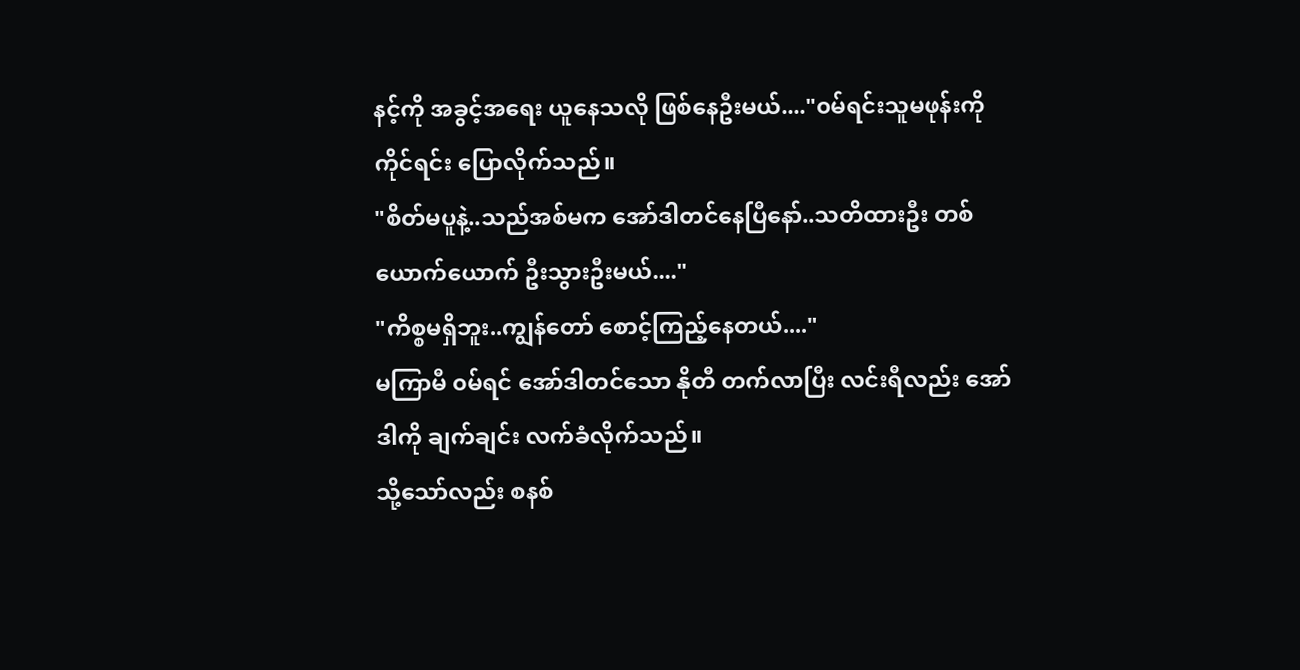နင့်ကို အခွင့်အရေး ယူနေသလို ဖြစ်နေဦးမယ်...."၀မ်ရင်းသူမဖုန်းကိုကိုင်ရင်း ပြောလိုက်သည်။
"စိတ်မပူနဲ့..သည်အစ်မက အော်ဒါတင်နေပြီနော်..သတိထားဦး တစ်ယောက်ယောက် ဦးသွားဦးမယ်...."
"ကိစ္စမရှိဘူး..ကျွန်တော် စောင့်ကြည့်နေတယ်...."
မကြာမီ ၀မ်ရင် အော်ဒါတင်သော နိုတီ တက်လာပြီး လင်းရီလည်း အော်ဒါကို ချက်ချင်း လက်ခံလိုက်သည်။
သို့သော်လည်း စနစ်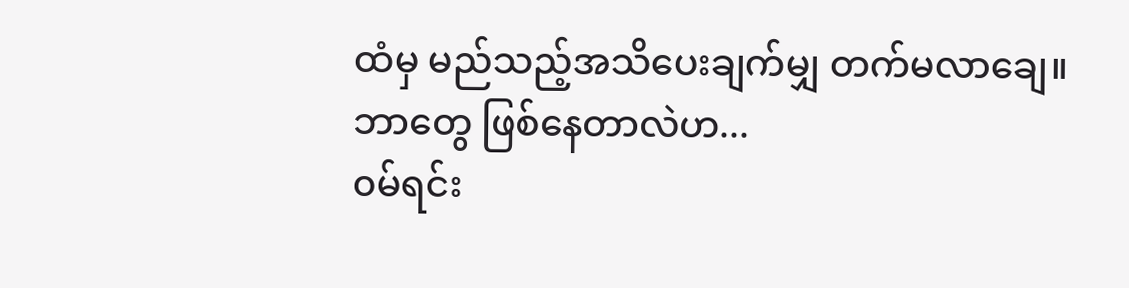ထံမှ မည်သည့်အသိပေးချက်မျှ တက်မလာချေ။
ဘာတွေ ဖြစ်နေတာလဲဟ...
၀မ်ရင်း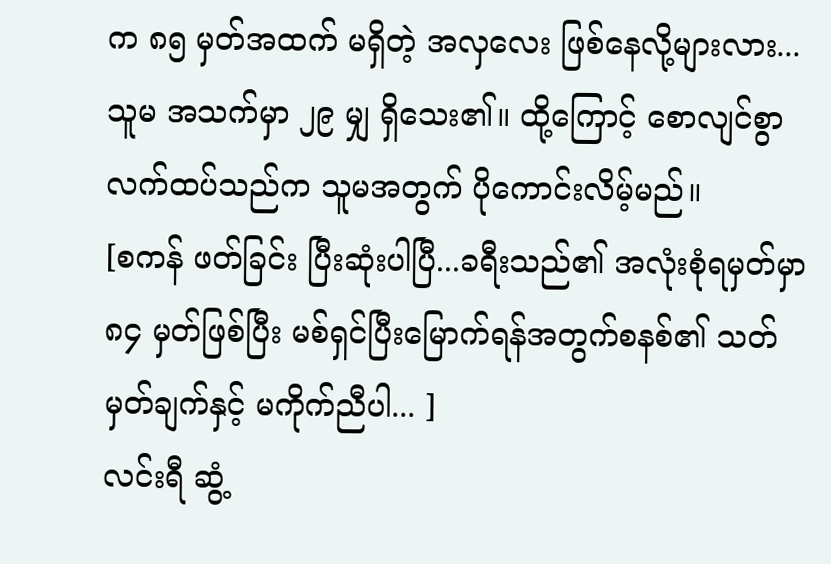က ၈၅ မှတ်အထက် မရှိတဲ့ အလှလေး ဖြစ်နေလို့များလား...
သူမ အသက်မှာ ၂၉ မျှ ရှိသေး၏။ ထို့ကြောင့် စောလျင်စွာ လက်ထပ်သည်က သူမအတွက် ပိုကောင်းလိမ့်မည်။
[စကန် ဖတ်ခြင်း ပြီးဆုံးပါပြီ...ခရီးသည်၏ အလုံးစုံရမှတ်မှာ ၈၄ မှတ်ဖြစ်ပြီး မစ်ရှင်ပြီးမြောက်ရန်အတွက်စနစ်၏ သတ်မှတ်ချက်နှင့် မကိုက်ညီပါ... ]
လင်းရီ ဆွံ့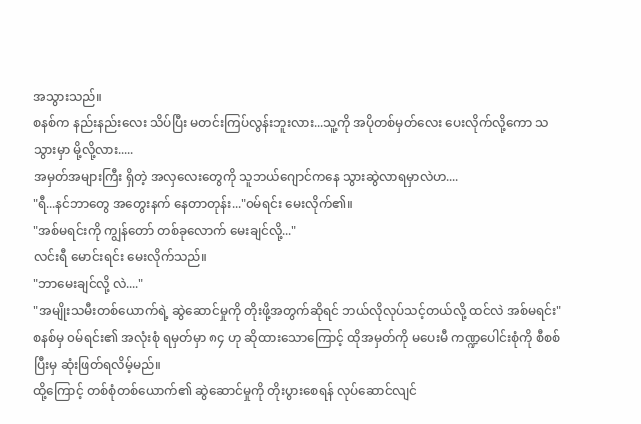အသွားသည်။
စနစ်က နည်းနည်းလေး သိပ်ပြီး မတင်းကြပ်လွန်းဘူးလား...သူ့ကို အပိုတစ်မှတ်လေး ပေးလိုက်လို့ကော သသွားမှာ မို့လို့လား.....
အမှတ်အများကြီး ရှိတဲ့ အလှလေးတွေကို သူဘယ်ဂျောင်ကနေ သွားဆွဲလာရမှာလဲဟ....
"ရီ...နင်ဘာတွေ အတွေးနက် နေတာတုန်း..."၀မ်ရင်း မေးလိုက်၏။
"အစ်မရင်းကို ကျွန်တော် တစ်ခုလောက် မေးချင်လို့..."
လင်းရီ မောင်းရင်း မေးလိုက်သည်။
"ဘာမေးချင်လို့ လဲ...."
"အမျိုးသမီးတစ်ယောက်ရဲ့ ဆွဲဆောင်မှုကို တိုးဖို့အတွက်ဆိုရင် ဘယ်လိုလုပ်သင့်တယ်လို့ ထင်လဲ အစ်မရင်း"
စနစ်မှ ၀မ်ရင်း၏ အလုံးစုံ ရမှတ်မှာ ၈၄ ဟု ဆိုထားသောကြောင့် ထိုအမှတ်ကို မပေးမီ ကဏ္ဍပေါင်းစုံကို စီစစ်ပြီးမှ ဆုံးဖြတ်ရလိမ့်မည်။
ထို့ကြောင့် တစ်စုံတစ်ယောက်၏ ဆွဲဆောင်မှုကို တိုးပွားစေရန် လုပ်ဆောင်လျင်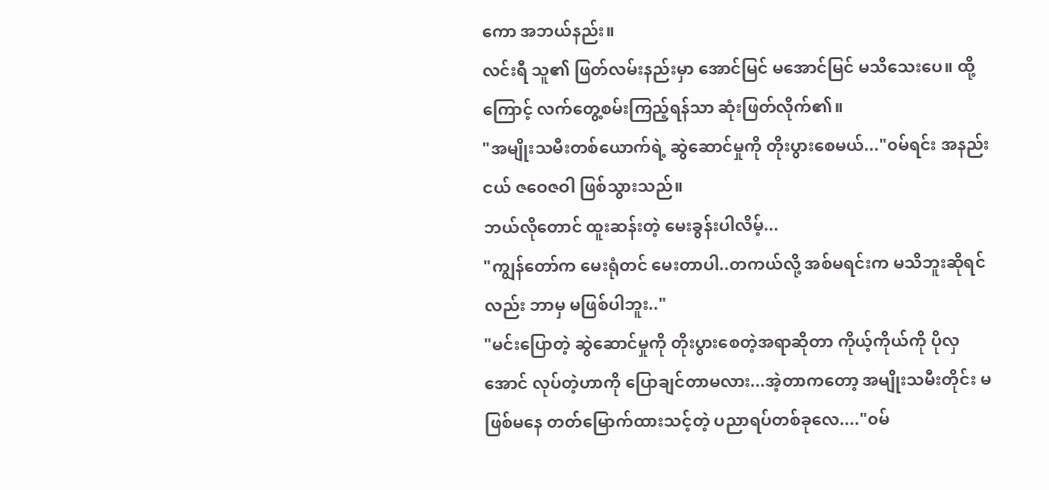ကော အဘယ်နည်း။
လင်းရီ သူ၏ ဖြတ်လမ်းနည်းမှာ အောင်မြင် မအောင်မြင် မသိသေးပေ။ ထို့ကြောင့် လက်တွေ့စမ်းကြည့်ရန်သာ ဆုံးဖြတ်လိုက်၏။
"အမျိုးသမီးတစ်ယောက်ရဲ့ ဆွဲဆောင်မှုကို တိုးပွားစေမယ်..."၀မ်ရင်း အနည်းငယ် ဇဝေဇဝါ ဖြစ်သွားသည်။
ဘယ်လိုတောင် ထူးဆန်းတဲ့ မေးခွန်းပါလိမ့်...
"ကျွန်တော်က မေးရုံတင် မေးတာပါ..တကယ်လို့ အစ်မရင်းက မသိဘူးဆိုရင်လည်း ဘာမှ မဖြစ်ပါဘူး.."
"မင်းပြောတဲ့ ဆွဲဆောင်မှုကို တိုးပွားစေတဲ့အရာဆိုတာ ကိုယ့်ကိုယ်ကို ပိုလှအောင် လုပ်တဲ့ဟာကို ပြောချင်တာမလား...အဲ့တာကတော့ အမျိုးသမီးတိုင်း မဖြစ်မနေ တတ်မြောက်ထားသင့်တဲ့ ပညာရပ်တစ်ခုလေ...."၀မ်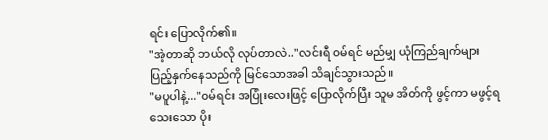ရင်း ပြောလိုက်၏။
"အဲ့တာဆို ဘယ်လို လုပ်တာလဲ.."လင်းရီ ၀မ်ရင် မည်မျှ ယုံကြည်ချက်များ ပြည့်နှက်နေသည်ကို မြင်သောအခါ သိချင်သွားသည်။
"မပူပါနဲ့..."၀မ်ရင်း အပြုံးလေးဖြင့် ပြောလိုက်ပြီး သူမ အိတ်ကို ဖွင့်ကာ မဖွင့်ရသေးသော ပိုး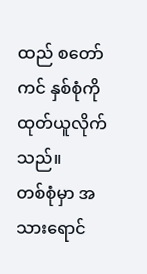ထည် စတော်ကင် နှစ်စုံကို ထုတ်ယူလိုက်သည်။
တစ်စုံမှာ အသားရောင်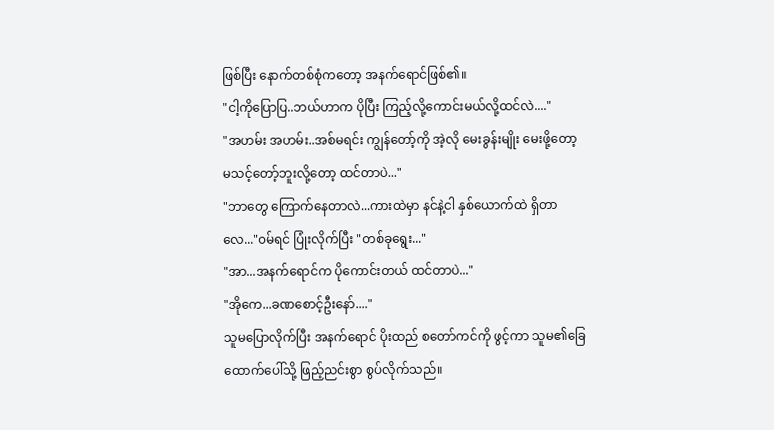ဖြစ်ပြီး နောက်တစ်စုံကတော့ အနက်ရောင်ဖြစ်၏။
"ငါ့ကိုပြောပြ..ဘယ်ဟာက ပိုပြီး ကြည့်လို့ကောင်းမယ်လို့ထင်လဲ...."
"အဟမ်း အဟမ်း..အစ်မရင်း ကျွန်တော့်ကို အဲ့လို မေးခွန်းမျိုး မေးဖို့တော့ မသင့်တော့်ဘူးလို့တော့ ထင်တာပဲ..."
"ဘာတွေ ကြောက်နေတာလဲ...ကားထဲမှာ နင်နဲ့ငါ နှစ်ယောက်ထဲ ရှိတာလေ..."၀မ်ရင် ပြုံးလိုက်ပြီး "တစ်ခုရွေး..."
"အာ...အနက်ရောင်က ပိုကောင်းတယ် ထင်တာပဲ..."
"အိုကေ...ခဏစောင့်ဦးနော်...."
သူမပြောလိုက်ပြီး အနက်ရောင် ပိုးထည် စတော်ကင်ကို ဖွင့်ကာ သူမ၏ခြေထောက်ပေါ်သို့ ဖြည့်ညင်းစွာ စွပ်လိုက်သည်။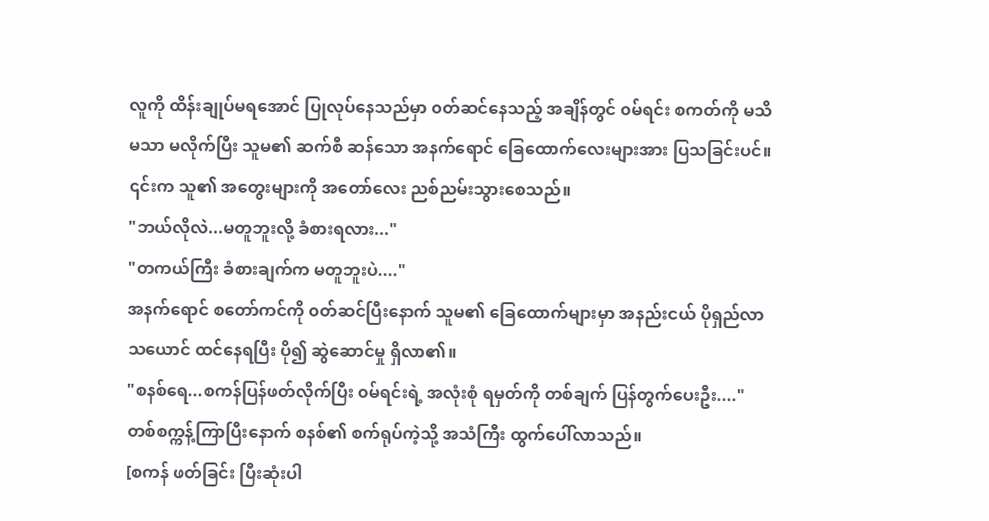လူကို ထိန်းချုပ်မရအောင် ပြုလုပ်နေသည်မှာ ၀တ်ဆင်နေသည့် အချိန်တွင် ၀မ်ရင်း စကတ်ကို မသိမသာ မလိုက်ပြီး သူမ၏ ဆက်စီ ဆန်သော အနက်ရောင် ခြေထောက်လေးများအား ပြသခြင်းပင်။ ၎င်းက သူ၏ အတွေးများကို အတော်လေး ညစ်ညမ်းသွားစေသည်။
"ဘယ်လိုလဲ...မတူဘူးလို့ ခံစားရလား..."
"တကယ်ကြီး ခံစားချက်က မတူဘူးပဲ...."
အနက်ရောင် စတော်ကင်ကို ၀တ်ဆင်ပြီးနောက် သူမ၏ ခြေထောက်များမှာ အနည်းငယ် ပိုရှည်လာသယောင် ထင်နေရပြီး ပို၍ ဆွဲဆောင်မှု ရှိလာ၏။
"စနစ်ရေ...စကန်ပြန်ဖတ်လိုက်ပြီး ၀မ်ရင်းရဲ့ အလုံးစုံ ရမှတ်ကို တစ်ချက် ပြန်တွက်ပေးဦး...."
တစ်စက္ကန့်ကြာပြီးနောက် စနစ်၏ စက်ရုပ်ကဲ့သို့ အသံကြီး ထွက်ပေါ်လာသည်။
[စကန် ဖတ်ခြင်း ပြီးဆုံးပါ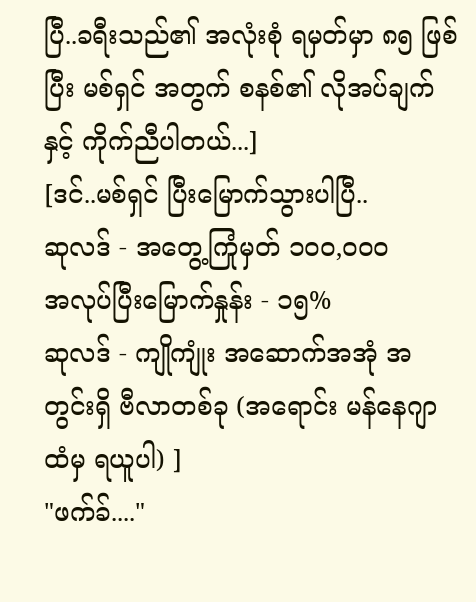ပြီ..ခရီးသည်၏ အလုံးစုံ ရမှတ်မှာ ၈၅ ဖြစ်ပြီး မစ်ရှင် အတွက် စနစ်၏ လိုအပ်ချက်နှင့် ကိုက်ညီပါတယ်...]
[ဒင်..မစ်ရှင် ပြီးမြောက်သွားပါပြီ..
ဆုလဒ် - အတွေ့ကြုံမှတ် ၁၀၀,၀၀၀
အလုပ်ပြီးမြောက်နှုန်း - ၁၅%
ဆုလဒ် - ကျိုကျုံး အဆောက်အအုံ အတွင်းရှိ ဗီလာတစ်ခု (အရောင်း မန်နေဂျာ ထံမှ ရယူပါ) ]
"ဖက်ခ်...."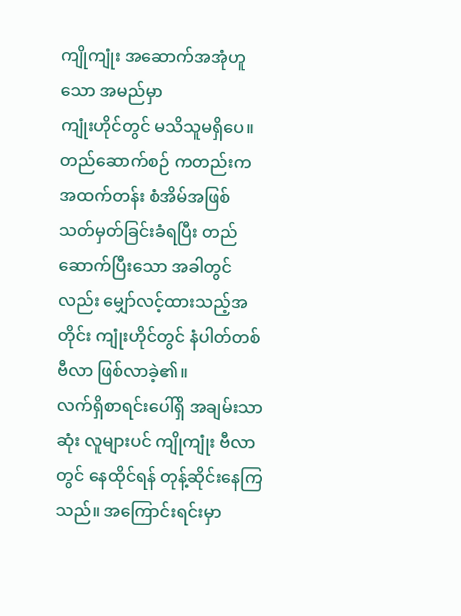ကျိုကျုံး အဆောက်အအုံဟူသော အမည်မှာ
ကျုံးဟိုင်တွင် မသိသူမရှိပေ။
တည်ဆောက်စဉ် ကတည်းက အထက်တန်း စံအိမ်အဖြစ် သတ်မှတ်ခြင်းခံရပြီး တည်ဆောက်ပြီးသော အခါတွင်လည်း မျှော်လင့်ထားသည့်အတိုင်း ကျုံးဟိုင်တွင် နံပါတ်တစ် ဗီလာ ဖြစ်လာခဲ့၏။
လက်ရှိစာရင်းပေါ်ရှိ အချမ်းသာဆုံး လူများပင် ကျိုကျုံး ဗီလာတွင် နေထိုင်ရန် တုန့်ဆိုင်းနေကြသည်။ အကြောင်းရင်းမှာ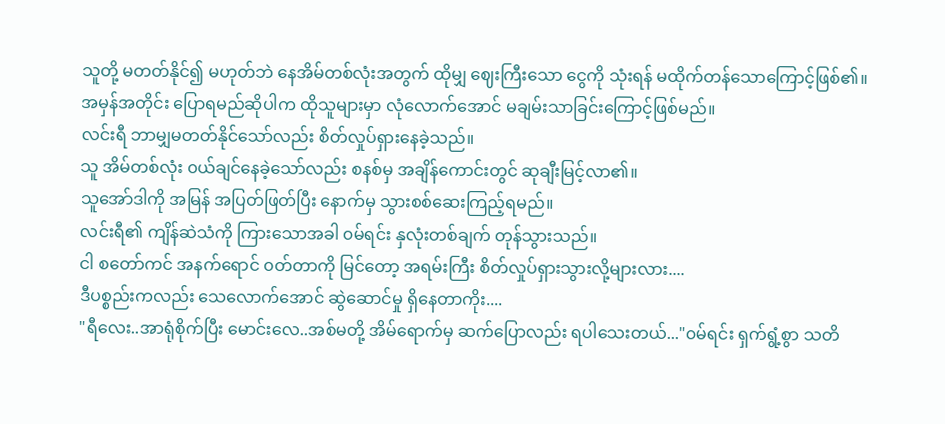သူတို့ မတတ်နိုင်၍ မဟုတ်ဘဲ နေအိမ်တစ်လုံးအတွက် ထိုမျှ ဈေးကြီးသော ငွေကို သုံးရန် မထိုက်တန်သောကြောင့်ဖြစ်၏။
အမှန်အတိုင်း ပြောရမည်ဆိုပါက ထိုသူများမှာ လုံလောက်အောင် မချမ်းသာခြင်းကြောင့်ဖြစ်မည်။
လင်းရီ ဘာမျှမတတ်နိုင်သော်လည်း စိတ်လှုပ်ရှားနေခဲ့သည်။
သူ အိမ်တစ်လုံး ၀ယ်ချင်နေခဲ့သော်လည်း စနစ်မှ အချိန်ကောင်းတွင် ဆုချီးမြင့်လာ၏။
သူအော်ဒါကို အမြန် အပြတ်ဖြတ်ပြီး နောက်မှ သွားစစ်ဆေးကြည့်ရမည်။
လင်းရီ၏ ကျိန်ဆဲသံကို ကြားသောအခါ ၀မ်ရင်း နှလုံးတစ်ချက် တုန်သွားသည်။
ငါ စတော်ကင် အနက်ရောင် ၀တ်တာကို မြင်တော့ အရမ်းကြီး စိတ်လှုပ်ရှားသွားလို့များလား....
ဒီပစ္စည်းကလည်း သေလောက်အောင် ဆွဲဆောင်မှု ရှိနေတာကိုး....
"ရီလေး..အာရုံစိုက်ပြီး မောင်းလေ..အစ်မတို့ အိမ်ရောက်မှ ဆက်ပြောလည်း ရပါသေးတယ်..."၀မ်ရင်း ရှက်ရွံ့စွာ သတိ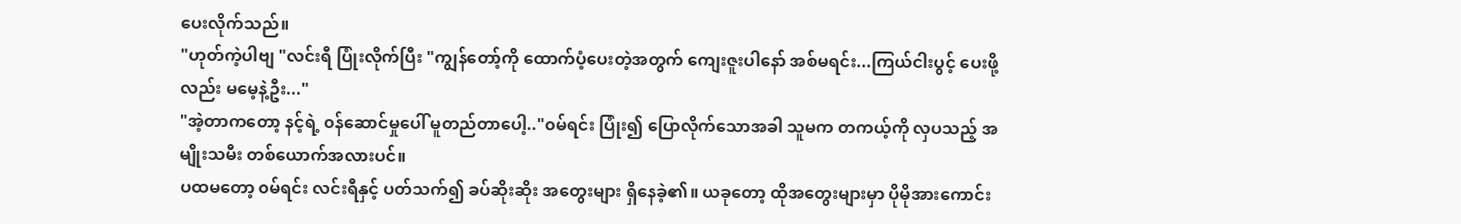ပေးလိုက်သည်။
"ဟုတ်ကဲ့ပါဗျ "လင်းရီ ပြုံးလိုက်ပြီး "ကျွန်တော့်ကို ထောက်ပံ့ပေးတဲ့အတွက် ကျေးဇူးပါနော် အစ်မရင်း...ကြယ်ငါးပွင့် ပေးဖို့လည်း မမေ့နဲ့ဦး..."
"အဲ့တာကတော့ နင့်ရဲ့ ၀န်ဆောင်မှုပေါ် မူတည်တာပေါ့.."၀မ်ရင်း ပြုံး၍ ပြောလိုက်သောအခါ သူမက တကယ့်ကို လှပသည့် အမျိုးသမီး တစ်ယောက်အလားပင်။
ပထမတော့ ၀မ်ရင်း လင်းရီနှင့် ပတ်သက်၍ ခပ်ဆိုးဆိုး အတွေးများ ရှိနေခဲ့၏။ ယခုတော့ ထိုအတွေးများမှာ ပိုမိုအားကောင်း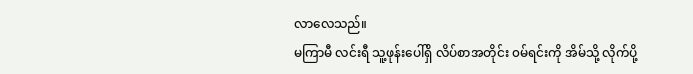လာလေသည်။
မကြာမီ လင်းရီ သူ့ဖုန်းပေါ်ရှိ လိပ်စာအတိုင်း ၀မ်ရင်းကို အိမ်သို့ လိုက်ပို့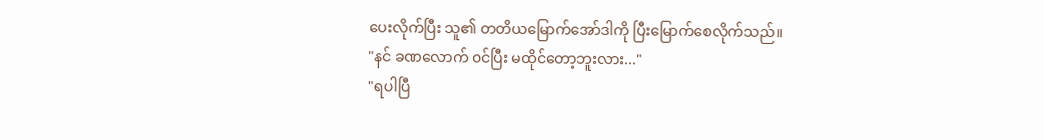ပေးလိုက်ပြီး သူ၏ တတိယမြောက်အော်ဒါကို ပြီးမြောက်စေလိုက်သည်။
"နင် ခဏလောက် ၀င်ပြီး မထိုင်တော့ဘူးလား..."
"ရပါပြီ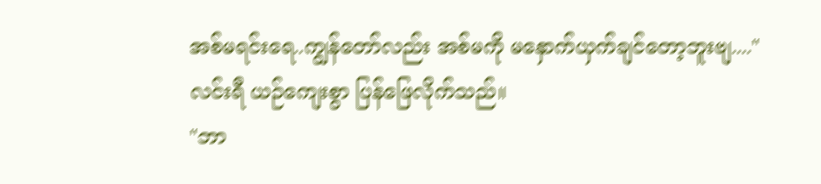အစ်မရင်းရေ..ကျွန်တော်လည်း အစ်မကို မနှောက်ယှက်ချင်တော့ဘူးဗျ...."
လင်းရီ ယဉ်ကျေးစွာ ပြန်ဖြေလိုက်သည်။
"ဘာ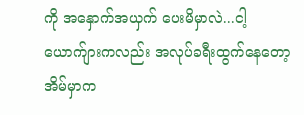ကို အနှောက်အယှက် ပေးမိမှာလဲ...ငါ့ယောက်ျားကလည်း အလုပ်ခရီးထွက်နေတော့ အိမ်မှာက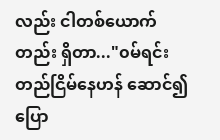လည်း ငါတစ်ယောက်တည်း ရှိတာ..."၀မ်ရင်း တည်ငြိမ်နေဟန် ဆောင်၍ ပြော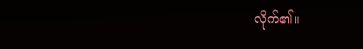လိုက်၏။